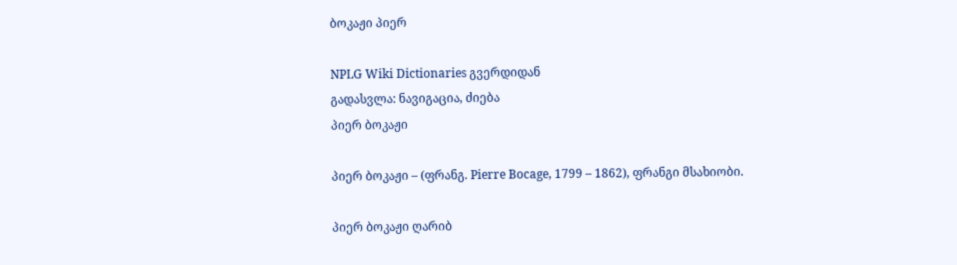ბოკაჟი პიერ

NPLG Wiki Dictionaries გვერდიდან
გადასვლა: ნავიგაცია, ძიება
პიერ ბოკაჟი

პიერ ბოკაჟი – (ფრანგ. Pierre Bocage, 1799 – 1862), ფრანგი მსახიობი.

პიერ ბოკაჟი ღარიბ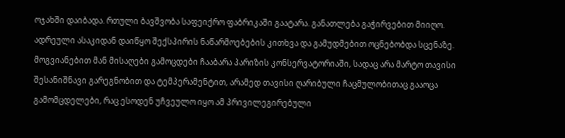ოჯახში დაიბადა. რთული ბავშვობა საფეიქრო ფაბრიკაში გაატარა. განათლება გაჭირვებით მიიღო. ადრეული ასაკიდან დაიწყო შექსპირის ნაწარმოებების კითხვა და გამუდმებით ოცნებობდა სცენაზე. მოგვიანებით მან მისაღები გამოცდები ჩააბარა პარიზის კონსერვატორიაში, სადაც არა მარტო თავისი შესანიშნავი გარეგნობით და ტემპერამენტით, არამედ თავისი ღარიბული ჩაცმულობითაც გააოცა გამომცდელები, რაც ესოდენ უჩვეულო იყო ამ პრივილეგირებული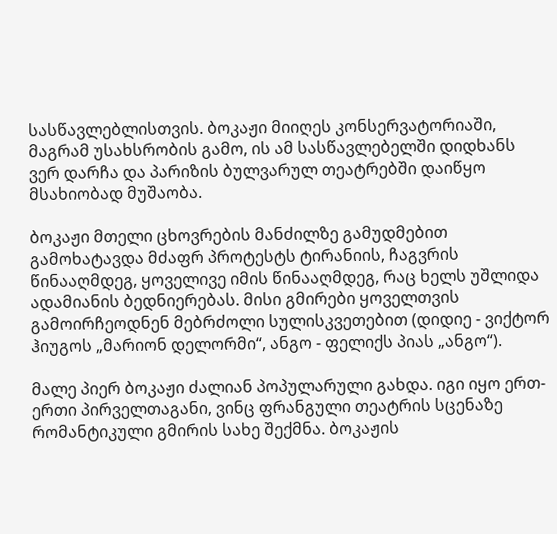სასწავლებლისთვის. ბოკაჟი მიიღეს კონსერვატორიაში, მაგრამ უსახსრობის გამო, ის ამ სასწავლებელში დიდხანს ვერ დარჩა და პარიზის ბულვარულ თეატრებში დაიწყო მსახიობად მუშაობა.

ბოკაჟი მთელი ცხოვრების მანძილზე გამუდმებით გამოხატავდა მძაფრ პროტესტს ტირანიის, ჩაგვრის წინააღმდეგ, ყოველივე იმის წინააღმდეგ, რაც ხელს უშლიდა ადამიანის ბედნიერებას. მისი გმირები ყოველთვის გამოირჩეოდნენ მებრძოლი სულისკვეთებით (დიდიე - ვიქტორ ჰიუგოს „მარიონ დელორმი“, ანგო - ფელიქს პიას „ანგო“).

მალე პიერ ბოკაჟი ძალიან პოპულარული გახდა. იგი იყო ერთ-ერთი პირველთაგანი, ვინც ფრანგული თეატრის სცენაზე რომანტიკული გმირის სახე შექმნა. ბოკაჟის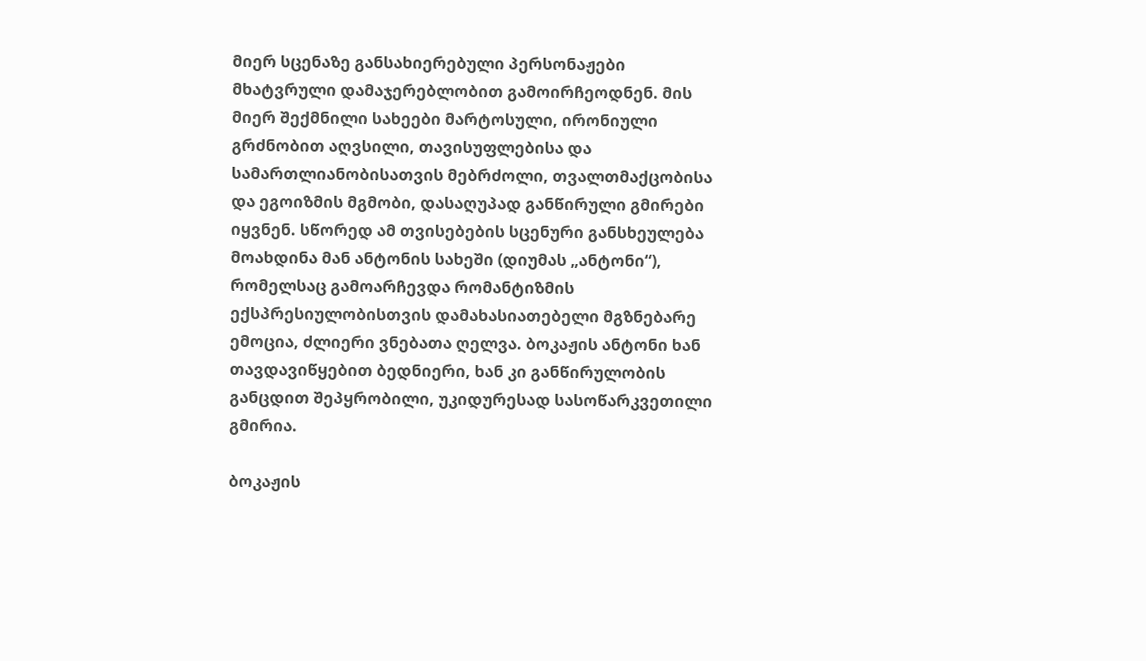მიერ სცენაზე განსახიერებული პერსონაჟები მხატვრული დამაჯერებლობით გამოირჩეოდნენ. მის მიერ შექმნილი სახეები მარტოსული, ირონიული გრძნობით აღვსილი, თავისუფლებისა და სამართლიანობისათვის მებრძოლი, თვალთმაქცობისა და ეგოიზმის მგმობი, დასაღუპად განწირული გმირები იყვნენ. სწორედ ამ თვისებების სცენური განსხეულება მოახდინა მან ანტონის სახეში (დიუმას „ანტონი“), რომელსაც გამოარჩევდა რომანტიზმის ექსპრესიულობისთვის დამახასიათებელი მგზნებარე ემოცია, ძლიერი ვნებათა ღელვა. ბოკაჟის ანტონი ხან თავდავიწყებით ბედნიერი, ხან კი განწირულობის განცდით შეპყრობილი, უკიდურესად სასოწარკვეთილი გმირია.

ბოკაჟის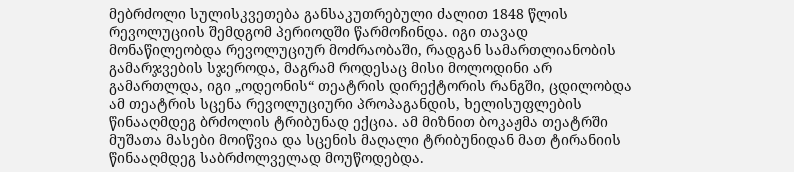მებრძოლი სულისკვეთება განსაკუთრებული ძალით 1848 წლის რევოლუციის შემდგომ პერიოდში წარმოჩინდა. იგი თავად მონაწილეობდა რევოლუციურ მოძრაობაში, რადგან სამართლიანობის გამარჯვების სჯეროდა, მაგრამ როდესაც მისი მოლოდინი არ გამართლდა, იგი „ოდეონის“ თეატრის დირექტორის რანგში, ცდილობდა ამ თეატრის სცენა რევოლუციური პროპაგანდის, ხელისუფლების წინააღმდეგ ბრძოლის ტრიბუნად ექცია. ამ მიზნით ბოკაჟმა თეატრში მუშათა მასები მოიწვია და სცენის მაღალი ტრიბუნიდან მათ ტირანიის წინააღმდეგ საბრძოლველად მოუწოდებდა.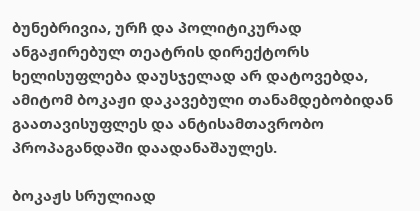ბუნებრივია, ურჩ და პოლიტიკურად ანგაჟირებულ თეატრის დირექტორს ხელისუფლება დაუსჯელად არ დატოვებდა, ამიტომ ბოკაჟი დაკავებული თანამდებობიდან გაათავისუფლეს და ანტისამთავრობო პროპაგანდაში დაადანაშაულეს.

ბოკაჟს სრულიად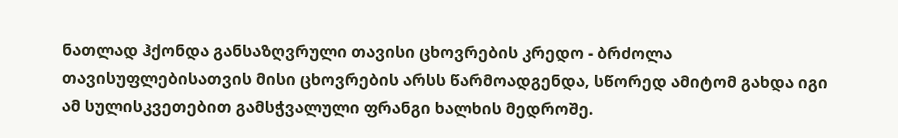ნათლად ჰქონდა განსაზღვრული თავისი ცხოვრების კრედო - ბრძოლა თავისუფლებისათვის მისი ცხოვრების არსს წარმოადგენდა, სწორედ ამიტომ გახდა იგი ამ სულისკვეთებით გამსჭვალული ფრანგი ხალხის მედროშე.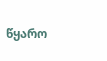წყარო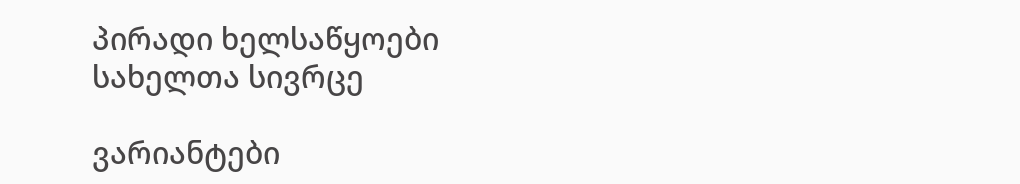პირადი ხელსაწყოები
სახელთა სივრცე

ვარიანტები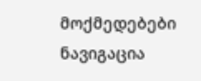მოქმედებები
ნავიგაცია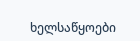ხელსაწყოები